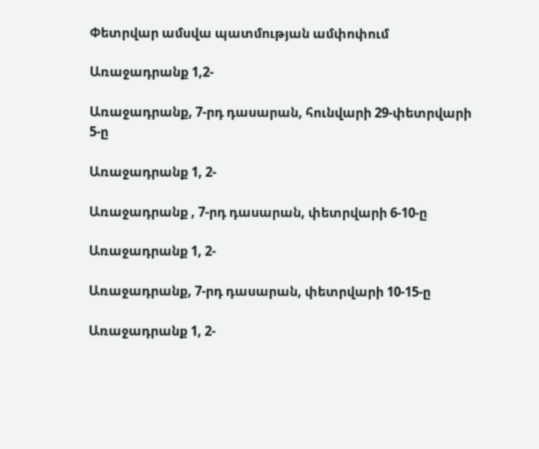Փետրվար ամսվա պատմության ամփոփում

Առաջադրանք 1,2-

Առաջադրանք, 7-րդ դասարան, հունվարի 29-փետրվարի 5-ը

Առաջադրանք 1, 2-

Առաջադրանք , 7-րդ դասարան, փետրվարի 6-10-ը

Առաջադրանք 1, 2-

Առաջադրանք, 7-րդ դասարան, փետրվարի 10-15-ը

Առաջադրանք 1, 2-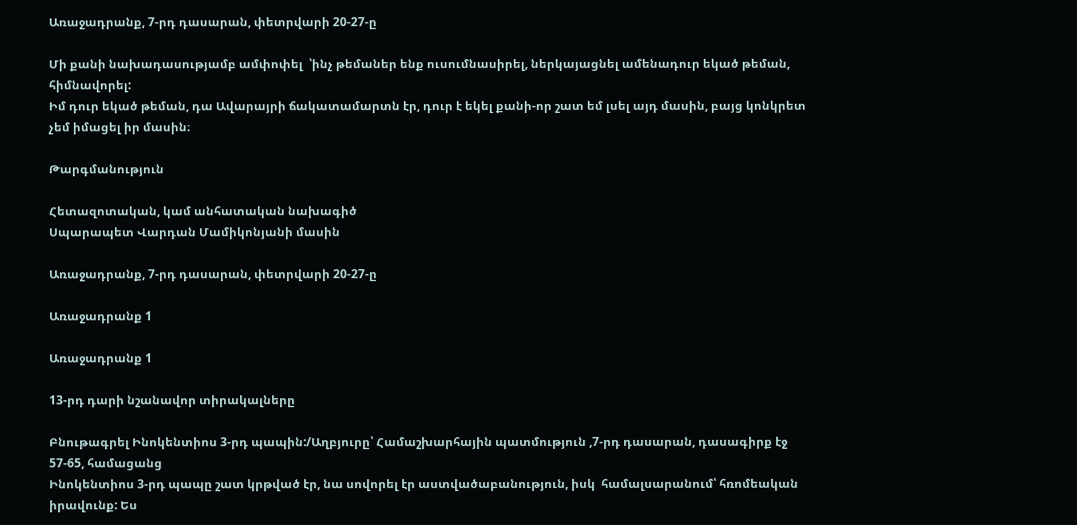Առաջադրանք, 7-րդ դասարան, փետրվարի 20-27-ը

Մի քանի նախադասությամբ ամփոփել  ՝ինչ թեմաներ ենք ուսումնասիրել, ներկայացնել ամենադուր եկած թեման, հիմնավորել:
Իմ դուր եկած թեման, դա Ավարայրի ճակատամարտն էր, դուր է եկել քանի-որ շատ եմ լսել այդ մասին, բայց կոնկրետ չեմ իմացել իր մասին։

Թարգմանություն

Հետազոտական, կամ անհատական նախագիծ
Սպարապետ Վարդան Մամիկոնյանի մասին

Առաջադրանք, 7-րդ դասարան, փետրվարի 20-27-ը

Առաջադրանք 1

Առաջադրանք 1

13-րդ դարի նշանավոր տիրակալները

Բնութագրել Ինոկենտիոս 3-րդ պապին:/Աղբյուրը՝ Համաշխարհային պատմություն ,7-րդ դասարան, դասագիրք էջ 57-65, համացանց
Ինոկենտիոս 3-րդ պապը շատ կրթված էր, նա սովորել էր աստվածաբանություն, իսկ  համալսարանում՝ հռոմեական իրավունք: Ես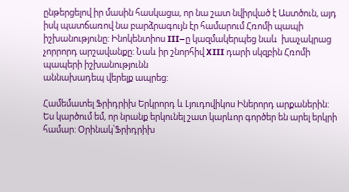ընթերցելով իր մասին հասկացա, որ նա շատ նվիրված է Աստծուն, այդ իսկ պատճառով նա բարձրագույն էր համարում Հռոմի պապի իշխանությունը: Ինոկենտիոս III–ը կազմակերպեց նաև  խաչակրաց չորրորդ արշավանքը: Նաև իր շնորհիվ XIII դարի սկզբին Հռոմի պապերի իշխանությունն
աննախադեպ վերելք ապրեց:

Համեմատել Ֆրիդրիխ Երկրորդ և Լյուդովիկոս Իներորդ արքաներին:
Ես կարծում եմ, որ նրանք երկունել շատ կարևոր գործեր են արել երկրի համար: Օրինակ՝Ֆրիդրիխ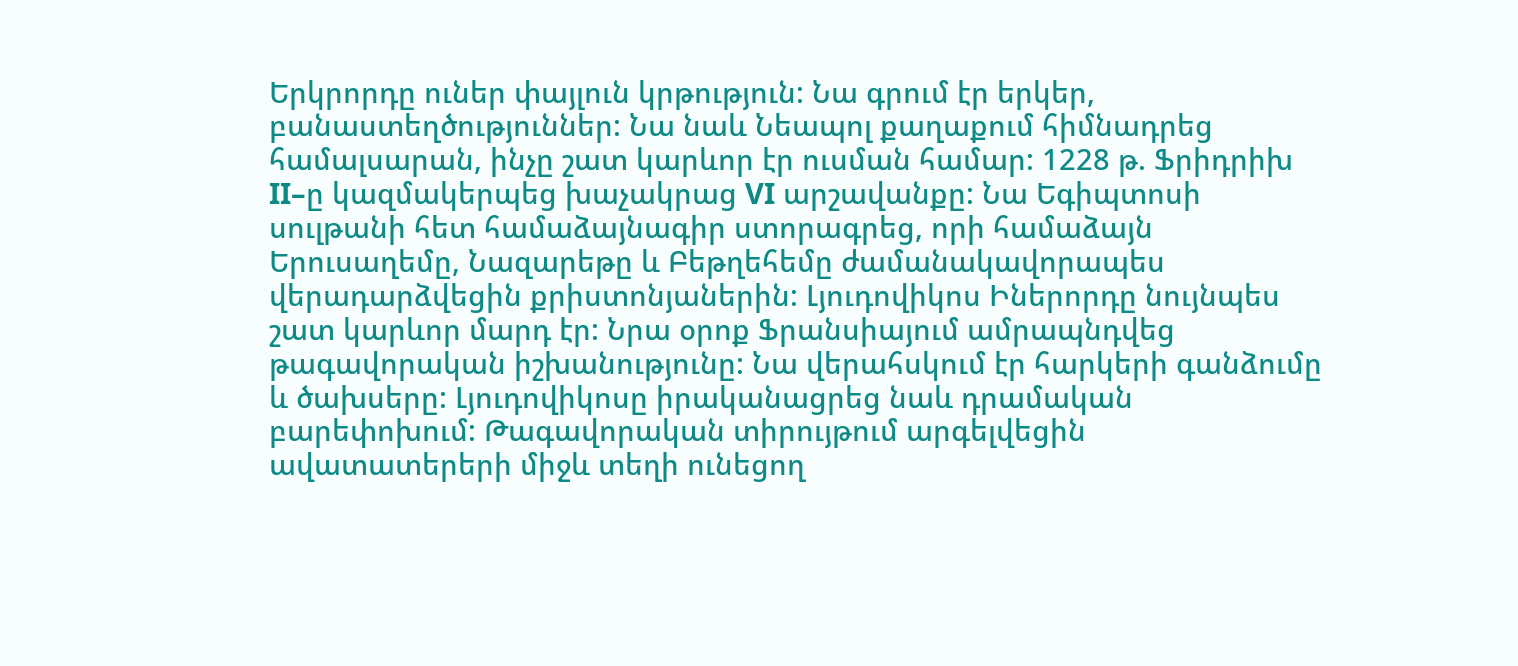Երկրորդը ուներ փայլուն կրթություն: Նա գրում էր երկեր, բանաստեղծություններ: Նա նաև Նեապոլ քաղաքում հիմնադրեց համալսարան, ինչը շատ կարևոր էր ուսման համար: 1228 թ. Ֆրիդրիխ II–ը կազմակերպեց խաչակրաց VI արշավանքը: Նա Եգիպտոսի սուլթանի հետ համաձայնագիր ստորագրեց, որի համաձայն Երուսաղեմը, Նազարեթը և Բեթղեհեմը ժամանակավորապես վերադարձվեցին քրիստոնյաներին: Լյուդովիկոս Իներորդը նույնպես շատ կարևոր մարդ էր: Նրա օրոք Ֆրանսիայում ամրապնդվեց թագավորական իշխանությունը: Նա վերահսկում էր հարկերի գանձումը և ծախսերը: Լյուդովիկոսը իրականացրեց նաև դրամական բարեփոխում: Թագավորական տիրույթում արգելվեցին ավատատերերի միջև տեղի ունեցող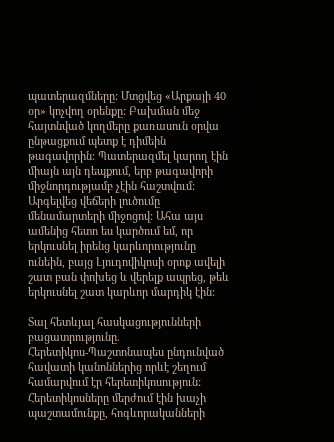պատերազմները: Մտցվեց «Արքայի 40 օր» կոչվող օրենքը: Բախման մեջ հայտնված կողմերը քառասուն օրվա ընթացքում պետք է դիմեին թագավորին: Պատերազմել կարող էին միայն այն դեպքում, երբ թագավորի միջնորդությամբ չէին հաշտվում: Արգելվեց վեճերի լուծումը մենամարտերի միջոցով: Ահա այս ամենից հետո ես կարծում եմ, որ երկուսնել իրենց կարևորությունը ունեին, բայց Լյուդովիկոսի օրոք ավելի շատ բան փոխեց և վերելք ապրեց, թեև երկուսնել շատ կարևոր մարդիկ էին:

Տալ հետևյալ հասկացությունների բացատրությունը.
Հերետիկոս-Պաշտոնապես ընդունված հավատի կանոններից որևէ շեղում համարվում էր հերետիկոսություն: Հերետիկոսները մերժում էին խաչի պաշտամունքը, հոգևորականների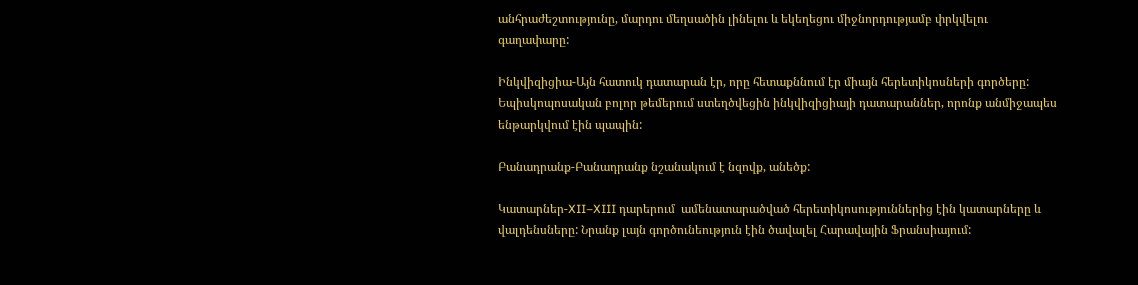անհրաժեշտությունը, մարդու մեղսածին լինելու և եկեղեցու միջնորդությամբ փրկվելու գաղափարը:

Ինկվիզիցիա-Այն հատուկ դատարան էր, որը հետաքննում էր միայն հերետիկոսների գործերը: Եպիսկոպոսական բոլոր թեմերում ստեղծվեցին ինկվիզիցիայի դատարաններ, որոնք անմիջապես ենթարկվում էին պապին:

Բանադրանք-Բանադրանք նշանակում է նզովք, անեծք:

Կատարներ-XII–XIII դարերում  ամենատարածված հերետիկոսություններից էին կատարները և վալդենսները: Նրանք լայն գործունեություն էին ծավալել Հարավային Ֆրանսիայում: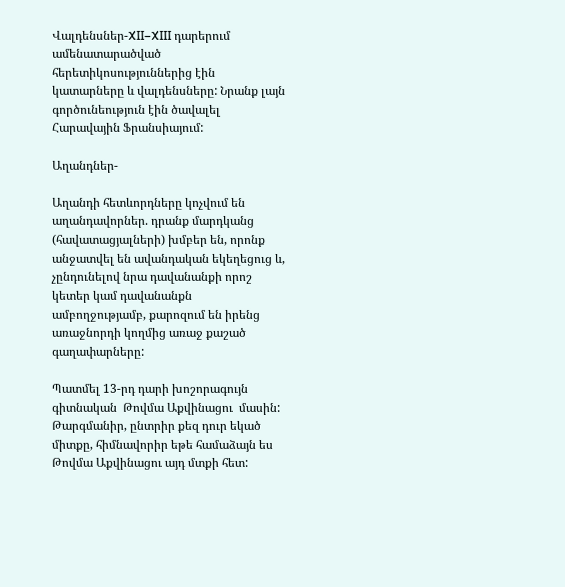Վալդենսներ-XII–XIII դարերում  ամենատարածված հերետիկոսություններից էին կատարները և վալդենսները: Նրանք լայն գործունեություն էին ծավալել Հարավային Ֆրանսիայում:

Աղանդներ-

Աղանդի հետևորդները կոչվում են աղանդավորներ. դրանք մարդկանց (հավատացյալների) խմբեր են, որոնք անջատվել են ավանդական եկեղեցուց և, չընդունելով նրա դավանանքի որոշ կետեր կամ դավանանքն ամբողջությամբ, քարոզում են իրենց առաջնորդի կողմից առաջ քաշած գաղափարները:

Պատմել 13-րդ դարի խոշորագույն գիտնական  Թովմա Աքվինացու  մասին: Թարգմանիր, ընտրիր քեզ դուր եկած միտքը, հիմնավորիր եթե համաձայն ես  Թովմա Աքվինացու այդ մտքի հետ: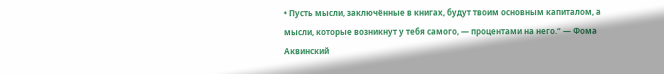• Пусть мысли, заключённые в книгах, будут твоим основным капиталом, а мысли, которые возникнут у тебя самого, — процентами на него.“ — Фома Аквинский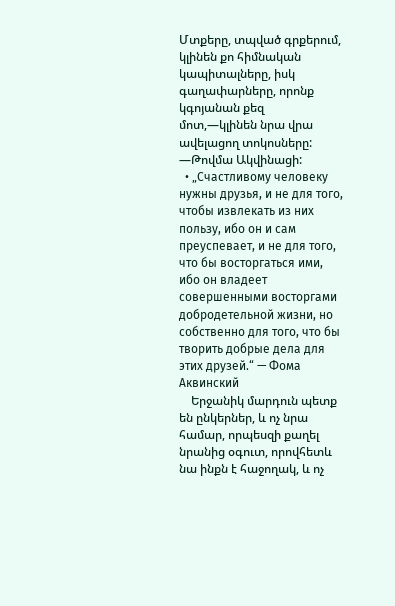Մտքերը, տպված գրքերում, կլինեն քո հիմնական կապիտալները, իսկ գաղափարները, որոնք կգոյանան քեզ մոտ,—կլինեն նրա վրա ավելացող տոկոսները: —Թովմա Ակվինացի:
  • „Счастливому человеку нужны друзья, и не для того, чтобы извлекать из них пользу, ибо он и сам преуспевает, и не для того, что бы восторгаться ими, ибо он владеет совершенными восторгами добродетельной жизни, но собственно для того, что бы творить добрые дела для этих друзей.“ — Фома Аквинский
    Երջանիկ մարդուն պետք են ընկերներ, և ոչ նրա համար, որպեսզի քաղել նրանից օգուտ, որովհետև նա ինքն է հաջողակ, և ոչ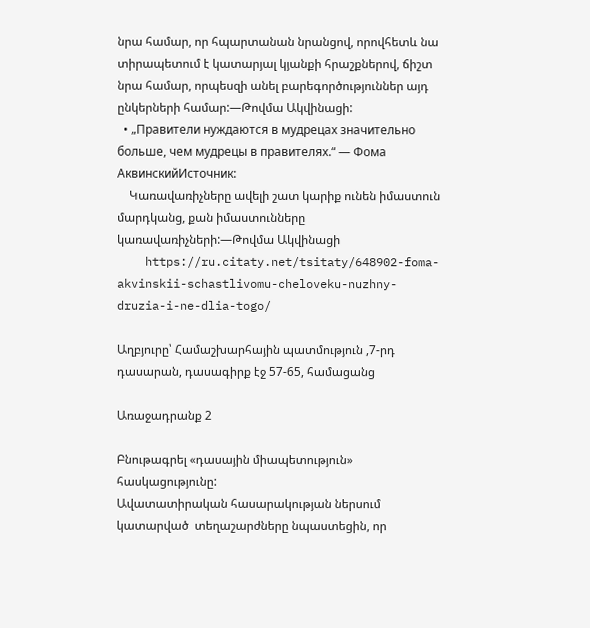նրա համար, որ հպարտանան նրանցով, որովհետև նա տիրապետում է կատարյալ կյանքի հրաշքներով, ճիշտ նրա համար, որպեսզի անել բարեգործություններ այդ ընկերների համար:—Թովմա Ակվինացի:
  • „Правители нуждаются в мудрецах значительно больше, чем мудрецы в правителях.“ — Фома АквинскийИсточник:
    Կառավառիչները ավելի շատ կարիք ունեն իմաստուն մարդկանց, քան իմաստունները կառավառիչների:—Թովմա Ակվինացի
    https://ru.citaty.net/tsitaty/648902-foma-akvinskii-schastlivomu-cheloveku-nuzhny-druzia-i-ne-dlia-togo/

Աղբյուրը՝ Համաշխարհային պատմություն ,7-րդ դասարան, դասագիրք էջ 57-65, համացանց

Առաջադրանք 2

Բնութագրել «դասային միապետություն» հասկացությունը:
Ավատատիրական հասարակության ներսում կատարված  տեղաշարժները նպաստեցին, որ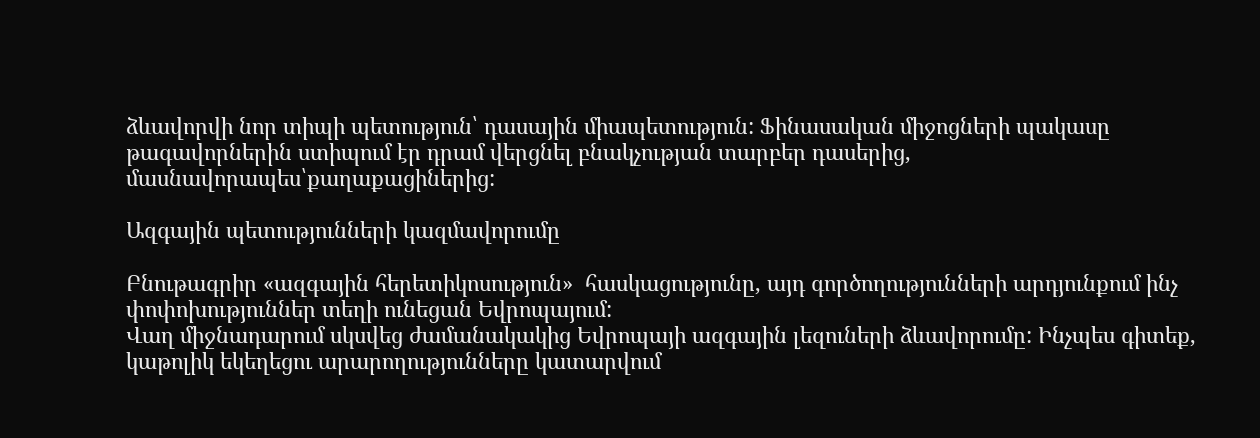ձևավորվի նոր տիպի պետություն՝ դասային միապետություն: Ֆինասական միջոցների պակասը թագավորներին ստիպում էր դրամ վերցնել բնակչության տարբեր դասերից, մասնավորապես՝քաղաքացիներից:

Ազգային պետությունների կազմավորումը

Բնութագրիր «ազգային հերետիկոսություն»  հասկացությունը, այդ գործողությունների արդյունքում ինչ փոփոխություններ տեղի ունեցան Եվրոպայում:
Վաղ միջնադարում սկսվեց ժամանակակից Եվրոպայի ազգային լեզուների ձևավորումը: Ինչպես գիտեք, կաթոլիկ եկեղեցու արարողությունները կատարվում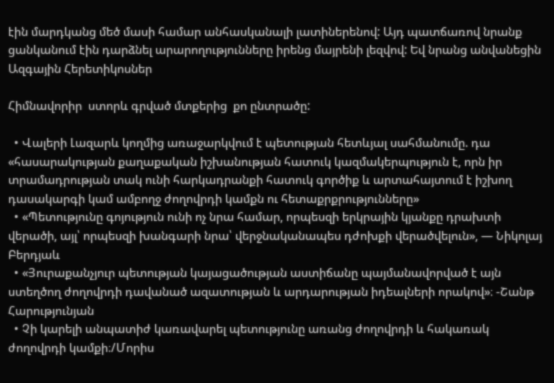էին մարդկանց մեծ մասի համար անհասկանալի լատիներենով: Այդ պատճառով նրանք ցանկանում էին դարձնել արարողությունները իրենց մայրենի լեզվով: Եվ նրանց անվանեցին Ազգային Հերետիկոսներ

Հիմնավորիր  ստորև գրված մտքերից  քո ընտրածը:

  • Վալերի Լազարև կողմից առաջարկվում է պետության հետևյալ սահմանումը. դա «հասարակության քաղաքական իշխանության հատուկ կազմակերպություն է, որն իր տրամադրության տակ ունի հարկադրանքի հատուկ գործիք և արտահայտում է իշխող դասակարգի կամ ամբողջ ժողովրդի կամքն ու հետաքրքրությունները»
  • «Պետությունը գոյություն ունի ոչ նրա համար, որպեսզի երկրային կյանքը դրախտի վերածի, այլ՝ որպեսզի խանգարի նրա՝ վերջնականապես դժոխքի վերածվելուն», — Նիկոլայ Բերդյաև
  • «Յուրաքանչյուր պետության կայացածության աստիճանը պայմանավորված է այն ստեղծող ժողովրդի դավանած ազատության և արդարության իդեալների որակով»։ -Շանթ Հարությունյան
  • Չի կարելի անպատիժ կառավարել պետությունը առանց ժողովրդի և հակառակ ժողովրդի կամքի։/Մորիս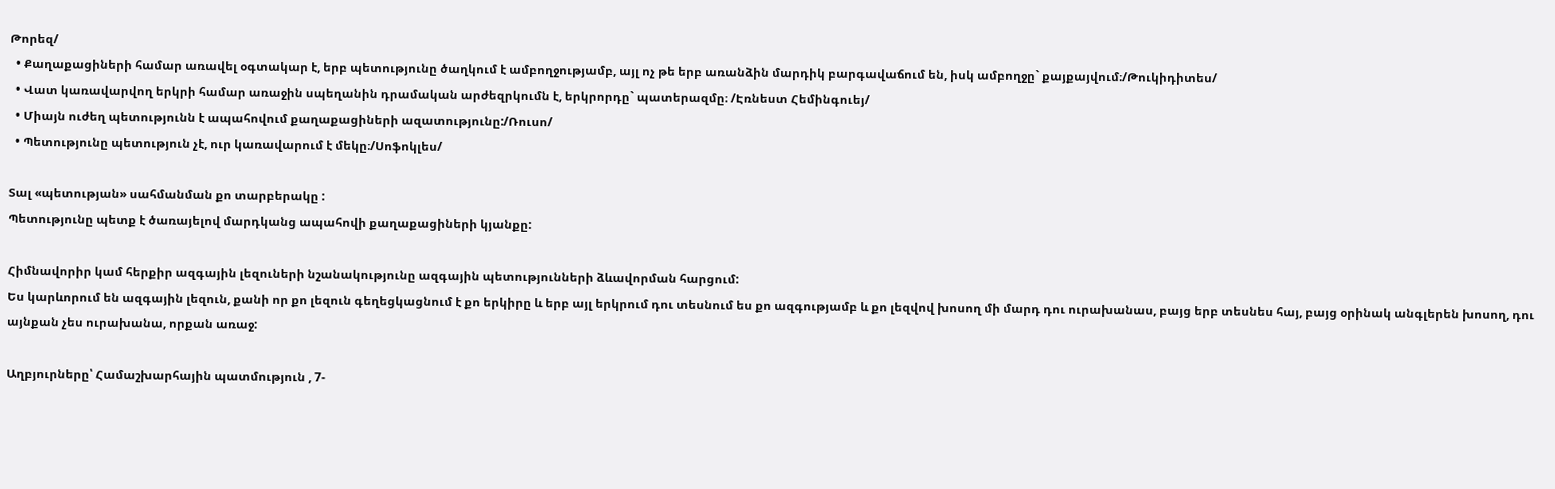Թորեզ/
  • Քաղաքացիների համար առավել օգտակար է, երբ պետությունը ծաղկում է ամբողջությամբ, այլ ոչ թե երբ առանձին մարդիկ բարգավաճում են, իսկ ամբողջը` քայքայվում։/Թուկիդիտես/
  • Վատ կառավարվող երկրի համար առաջին սպեղանին դրամական արժեզրկումն է, երկրորդը` պատերազմը։ /Էռնեստ Հեմինգուեյ/
  • Միայն ուժեղ պետությունն է ապահովում քաղաքացիների ազատությունը:/Ռուսո/
  • Պետությունը պետություն չէ, ուր կառավարում է մեկը։/Սոֆոկլես/

Տալ «պետության» սահմանման քո տարբերակը :
Պետությունը պետք է ծառայելով մարդկանց ապահովի քաղաքացիների կյանքը:

Հիմնավորիր կամ հերքիր ազգային լեզուների նշանակությունը ազգային պետությունների ձևավորման հարցում:
Ես կարևորում են ազգային լեզուն, քանի որ քո լեզուն գեղեցկացնում է քո երկիրը և երբ այլ երկրում դու տեսնում ես քո ազգությամբ և քո լեզվով խոսող մի մարդ դու ուրախանաս, բայց երբ տեսնես հայ, բայց օրինակ անգլերեն խոսող, դու այնքան չես ուրախանա, որքան առաջ:

Աղբյուրները՝ Համաշխարհային պատմություն , 7-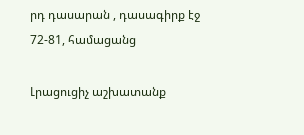րդ դասարան , դասագիրք էջ 72-81, համացանց

Լրացուցիչ աշխատանք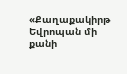«Քաղաքակիրթ Եվրոպան մի քանի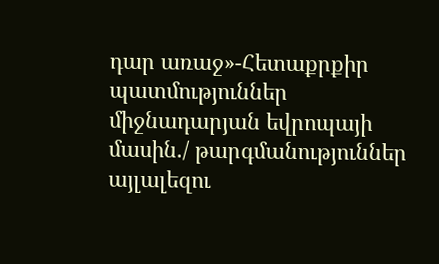դար առաջ»-Հետաքրքիր պատմություններ միջնադարյան եվրոպայի մասին./ թարգմանություններ այլալեզու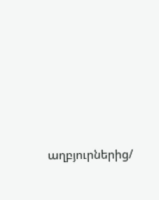աղբյուրներից/